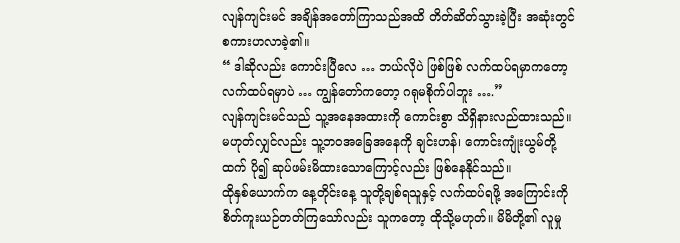လျန်ကျင်းမင် အချိန်အတော်ကြာသည်အထိ တိတ်ဆိတ်သွားခဲ့ပြီး အဆုံးတွင် စကားဟလာခဲ့၏။
“ ဒါဆိုလည်း ကောင်းပြီလေ … ဘယ်လိုပဲ ဖြစ်ဖြစ် လက်ထပ်ရမှာကတော့ လက်ထပ်ရမှာပဲ … ကျွန်တော်ကတော့ ဂရုမစိုက်ပါဘူး ….”
လျန်ကျင်းမင်သည် သူ့အနေအထားကို ကောင်းစွာ သိရှိနားလည်ထားသည်။ မဟုတ်လျှင်လည်း သူ့ဘဝအခြေအနေကို ချင်းဟန်၊ ကောင်းကျုံးယွမ်တို့ထက် ပို၍ ဆုပ်ဖမ်းမိထားသောကြောင့်လည်း ဖြစ်နေနိုင်သည်။
ထိုနှစ်ယောက်က နေ့တိုင်းနေ့ သူတို့ချစ်ရသူနှင့် လက်ထပ်ရဖို့ အကြောင်းကို စိတ်ကူးယဉ်တတ်ကြသော်လည်း သူကတော့ ထိုသို့မဟုတ်။ မိမိတို့၏ လူမှု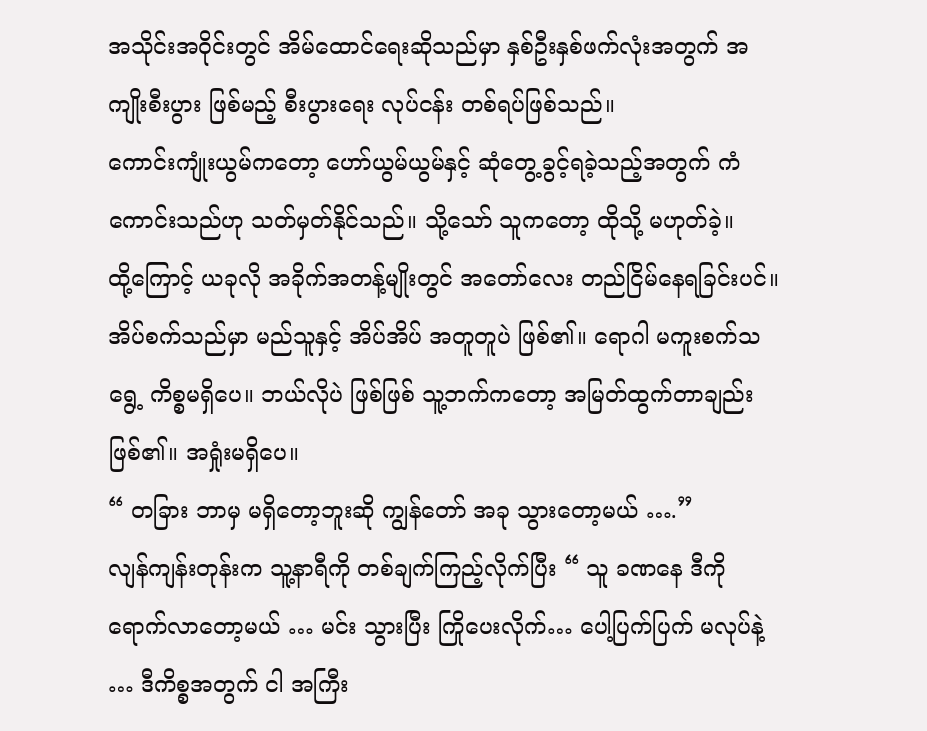အသိုင်းအဝိုင်းတွင် အိမ်ထောင်ရေးဆိုသည်မှာ နှစ်ဦးနှစ်ဖက်လုံးအတွက် အကျိုးစီးပွား ဖြစ်မည့် စီးပွားရေး လုပ်ငန်း တစ်ရပ်ဖြစ်သည်။
ကောင်းကျုံးယွမ်ကတော့ ဟော်ယွမ်ယွမ်နှင့် ဆုံတွေ့ခွင့်ရခဲ့သည့်အတွက် ကံကောင်းသည်ဟု သတ်မှတ်နိုင်သည်။ သို့သော် သူကတော့ ထိုသို့ မဟုတ်ခဲ့။
ထို့ကြောင့် ယခုလို အခိုက်အတန့်မျိုးတွင် အတော်လေး တည်ငြိမ်နေရခြင်းပင်။
အိပ်စက်သည်မှာ မည်သူနှင့် အိပ်အိပ် အတူတူပဲ ဖြစ်၏။ ရောဂါ မကူးစက်သရွေ့ ကိစ္စမရှိပေ။ ဘယ်လိုပဲ ဖြစ်ဖြစ် သူ့ဘက်ကတော့ အမြတ်ထွက်တာချည်း ဖြစ်၏။ အရှုံးမရှိပေ။
“ တခြား ဘာမှ မရှိတော့ဘူးဆို ကျွန်တော် အခု သွားတော့မယ် ….”
လျန်ကျန်းတုန်းက သူ့နာရီကို တစ်ချက်ကြည့်လိုက်ပြီး “ သူ ခဏနေ ဒီကို ရောက်လာတော့မယ် … မင်း သွားပြီး ကြိုပေးလိုက်… ပေါ့ပြက်ပြက် မလုပ်နဲ့ … ဒီကိစ္စအတွက် ငါ အကြီး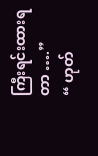ကြီးရင်းထားရတာ ….”
“ ဟုတ်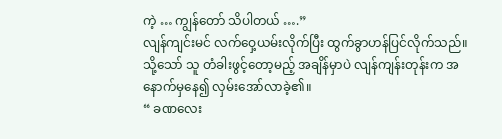ကဲ့ … ကျွန်တော် သိပါတယ် ….”
လျန်ကျင်းမင် လက်ဝှေ့ယမ်းလိုက်ပြီး ထွက်ခွာဟန်ပြင်လိုက်သည်။
သို့သော် သူ တံခါးဖွင့်တော့မည့် အချိန်မှာပဲ လျန်ကျန်းတုန်းက အနောက်မှနေ၍ လှမ်းအော်လာခဲ့၏။
“ ခဏလေး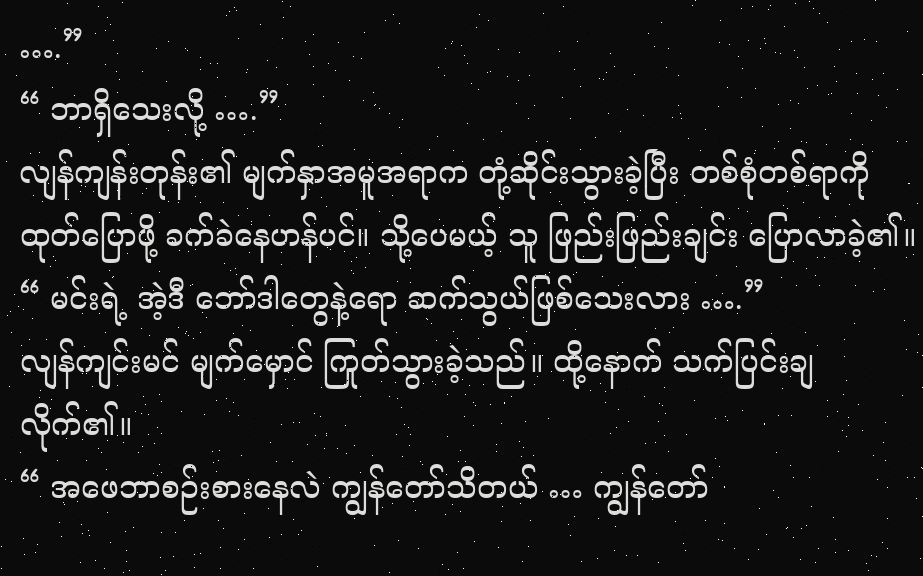….”
“ ဘာရှိသေးလို့ ….”
လျန်ကျန်းတုန်း၏ မျက်နှာအမူအရာက တုံ့ဆိုင်းသွားခဲ့ပြီး တစ်စုံတစ်ရာကို ထုတ်ပြောဖို့ ခက်ခဲနေဟန်ပင်။ သို့ပေမယ့် သူ ဖြည်းဖြည်းချင်း ပြောလာခဲ့၏။
“ မင်းရဲ့ အဲ့ဒီ ဘော်ဒါတွေနဲ့ရော ဆက်သွယ်ဖြစ်သေးလား ….”
လျန်ကျင်းမင် မျက်မှောင် ကြုတ်သွားခဲ့သည်။ ထို့နောက် သက်ပြင်းချလိုက်၏။
“ အဖေဘာစဉ်းစားနေလဲ ကျွန်တော်သိတယ် … ကျွန်တော်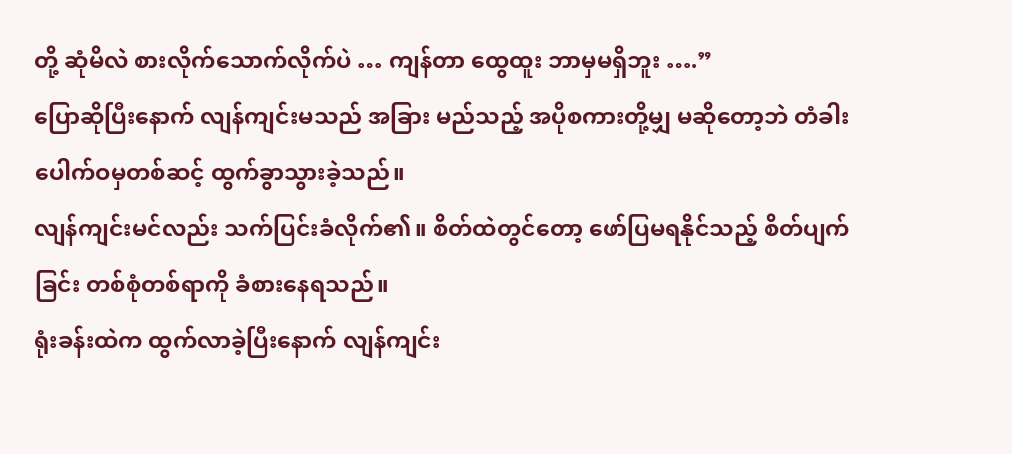တို့ ဆုံမိလဲ စားလိုက်သောက်လိုက်ပဲ … ကျန်တာ ထွေထူး ဘာမှမရှိဘူး ….”
ပြောဆိုပြီးနောက် လျန်ကျင်းမသည် အခြား မည်သည့် အပိုစကားတို့မျှ မဆိုတော့ဘဲ တံခါးပေါက်ဝမှတစ်ဆင့် ထွက်ခွာသွားခဲ့သည်။
လျန်ကျင်းမင်လည်း သက်ပြင်းခံလိုက်၏။ စိတ်ထဲတွင်တော့ ဖော်ပြမရနိုင်သည့် စိတ်ပျက်ခြင်း တစ်စုံတစ်ရာကို ခံစားနေရသည်။
ရုံးခန်းထဲက ထွက်လာခဲ့ပြီးနောက် လျန်ကျင်း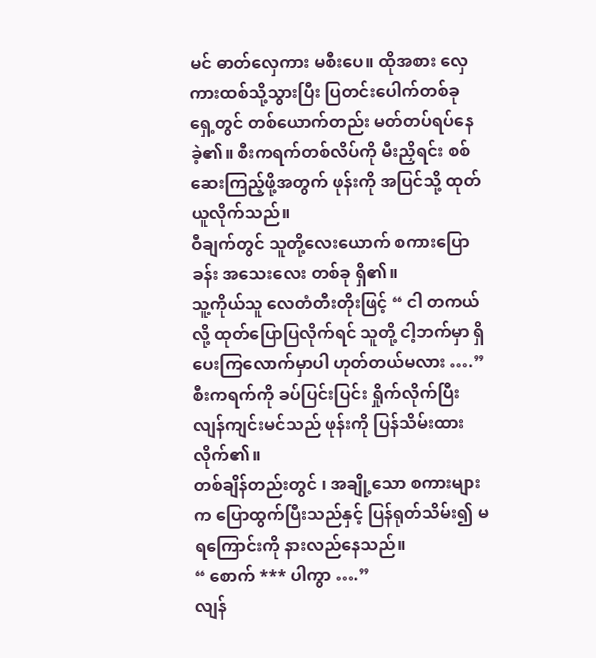မင် ဓာတ်လှေကား မစီးပေ။ ထိုအစား လှေကားထစ်သို့သွားပြီး ပြတင်းပေါက်တစ်ခုရှေ့တွင် တစ်ယောက်တည်း မတ်တပ်ရပ်နေခဲ့၏။ စီးကရက်တစ်လိပ်ကို မီးညှိရင်း စစ်ဆေးကြည့်ဖို့အတွက် ဖုန်းကို အပြင်သို့ ထုတ်ယူလိုက်သည်။
ဝီချက်တွင် သူတို့လေးယောက် စကားပြောခန်း အသေးလေး တစ်ခု ရှိ၏။
သူ့ကိုယ်သူ လေတံတီးတိုးဖြင့် “ ငါ တကယ်လို့ ထုတ်ပြောပြလိုက်ရင် သူတို့ ငါ့ဘက်မှာ ရှိပေးကြလောက်မှာပါ ဟုတ်တယ်မလား ….”
စီးကရက်ကို ခပ်ပြင်းပြင်း ရှိုက်လိုက်ပြီး လျန်ကျင်းမင်သည် ဖုန်းကို ပြန်သိမ်းထားလိုက်၏။
တစ်ချိန်တည်းတွင် ၊ အချို့သော စကားများက ပြောထွက်ပြီးသည်နှင့် ပြန်ရုတ်သိမ်း၍ မရကြောင်းကို နားလည်နေသည်။
“ စောက် *** ပါကွာ ….”
လျန်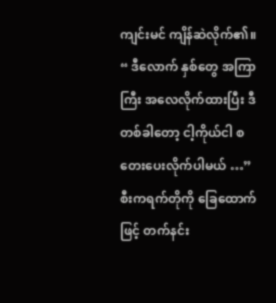ကျင်းမင် ကျိန်ဆဲလိုက်၏။ “ ဒီလောက် နှစ်တွေ အကြာကြီး အလေလိုက်ထားပြီး ဒီတစ်ခါတော့ ငါ့ကိုယ်ငါ စတေးပေးလိုက်ပါမယ် …”
စီးကရက်တိုကို ခြေထောက်ဖြင့် တက်နင်း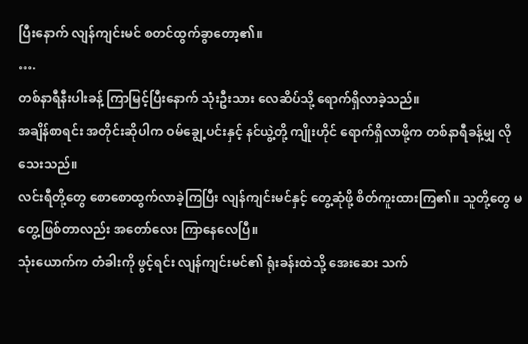ပြီးနောက် လျန်ကျင်းမင် စတင်ထွက်ခွာတော့၏။
….
တစ်နာရီနီးပါးခန့် ကြာမြင့်ပြီးနောက် သုံးဦးသား လေဆိပ်သို့ ရောက်ရှိလာခဲ့သည်။
အချိန်စာရင်း အတိုင်းဆိုပါက ဝမ်ချွေ့ပင်းနှင့် နင်ယွဲ့တို့ ကျိုးဟိုင် ရောက်ရှိလာဖို့က တစ်နာရီခန့်မျှ လိုသေးသည်။
လင်းရီတို့တွေ စောစောထွက်လာခဲ့ကြပြီး လျန်ကျင်းမင်နှင့် တွေ့ဆုံဖို့ စိတ်ကူးထားကြ၏။ သူတို့တွေ မတွေ့ဖြစ်တာလည်း အတော်လေး ကြာနေလေပြီ။
သုံးယောက်က တံခါးကို ဖွင့်ရင်း လျန်ကျင်းမင်၏ ရုံးခန်းထဲသို့ အေးဆေး သက်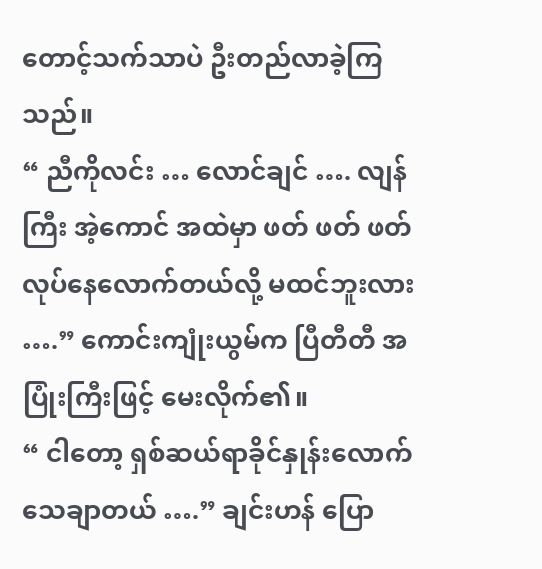တောင့်သက်သာပဲ ဦးတည်လာခဲ့ကြသည်။
“ ညီကိုလင်း … လောင်ချင် …. လျန်ကြီး အဲ့ကောင် အထဲမှာ ဖတ် ဖတ် ဖတ် လုပ်နေလောက်တယ်လို့ မထင်ဘူးလား ….” ကောင်းကျုံးယွမ်က ပြီတီတီ အပြုံးကြီးဖြင့် မေးလိုက်၏။
“ ငါတော့ ရှစ်ဆယ်ရာခိုင်နှုန်းလောက် သေချာတယ် ….” ချင်းဟန် ပြော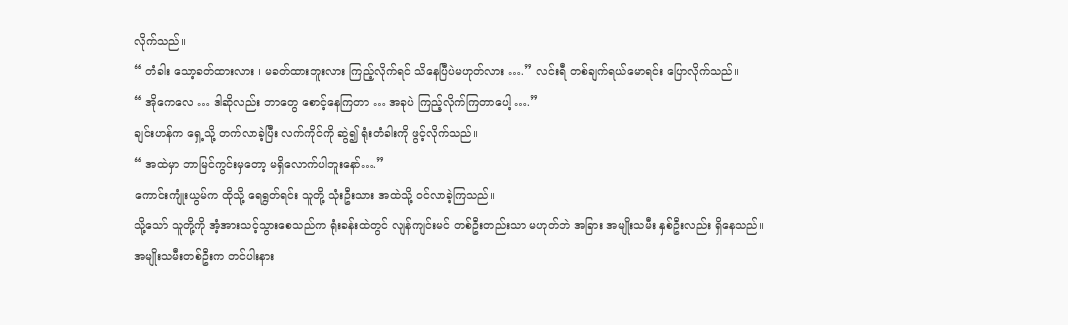လိုက်သည်။
“ တံခါး သော့ခတ်ထားလား ၊ မခတ်ထားဘူးလား ကြည့်လိုက်ရင် သိနေပြီပဲမဟုတ်လား ….” လင်းရီ တစ်ချက်ရယ်မောရင်း ပြောလိုက်သည်။
“ အိုကေလေ … ဒါဆိုလည်း ဘာတွေ စောင့်နေကြတာ … အခုပဲ ကြည့်လိုက်ကြတာပေါ့ ….”
ချင်းဟန်က ရှေ့သို့ တက်လာခဲ့ပြီး လက်ကိုင်ကို ဆွဲ၍ ရုံးတံခါးကို ဖွင့်လိုက်သည်။
“ အထဲမှာ ဘာမြင်ကွင်းမှတော့ မရှိလောက်ပါဘူးနော်….”
ကောင်းကျုံးယွမ်က ထိုသို့ ရေရွတ်ရင်း သူတို့ သုံးဦးသား အထဲသို့ ဝင်လာခဲ့ကြသည်။
သို့သော် သူတို့ကို အံ့အားသင့်သွားစေသည်က ရုံးခန်းထဲတွင် လျန်ကျင်းမင် တစ်ဦးတည်းသာ မဟုတ်ဘဲ အခြား အမျိုးသမီး နှစ်ဦးလည်း ရှိနေသည်။
အမျိုးသမီးတစ်ဦးက တင်ပါးနား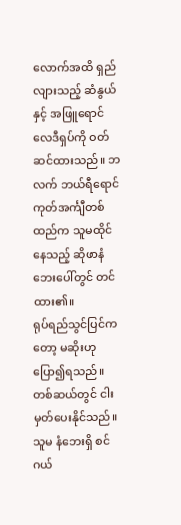လောက်အထိ ရှည်လျားသည့် ဆံနွယ်နှင့် အဖြူရောင် လေဒီရှပ်ကို ဝတ်ဆင်ထားသည်။ ဘလက် ဘယ်ရီရောင် ကုတ်အင်္ကျီတစ်ထည်က သူမထိုင်နေသည့် ဆိုဖာနံဘေးပေါ်တွင် တင်ထား၏။
ရုပ်ရည်သွင်ပြင်ကတော့ မဆိုးဟု ပြော၍ရသည်။ တစ်ဆယ်တွင် ငါးမှတ်ပေးနိုင်သည်။
သူမ နံဘေးရှိ စင်ဂယ်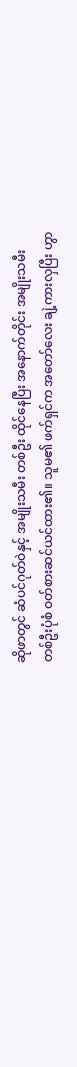ဆိုဖာတွင် ဆံပင်ဂုတ်ဝဲနှင့် အမျိုးသမီး တစ်ဦး ထိုင်နေပြီး အနောက်တိုင်း အမျိုးသမီး တစ်ဦးပုံစံ ဝတ်စားဆင်ယင်ထား၏။ သူမ၏ ဖက်ရှင်က အတော်လေး ချဲ့ကားလှပြီး ဟွာ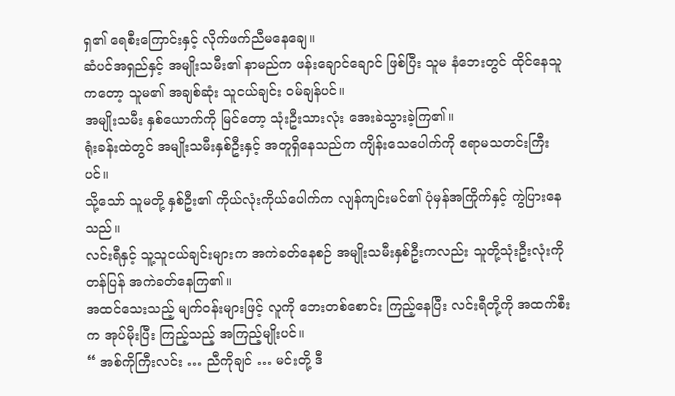ရှ၏ ရေစီးကြောင်းနှင့် လိုက်ဖက်ညီမနေချေ။
ဆံပင်အရှည်နှင့် အမျိုးသမီး၏ နာမည်က ဖန်းချောင်ချောင် ဖြစ်ပြီး သူမ နံဘေးတွင် ထိုင်နေသူကတော့ သူမ၏ အချစ်ဆုံး သူငယ်ချင်း ဝမ်ချန်ပင်။
အမျိုးသမီး နှစ်ယောက်ကို မြင်တော့ သုံးဦးသားလုံး အေးခဲသွားခဲ့ကြ၏။
ရုံးခန်းထဲတွင် အမျိုးသမီးနှစ်ဦးနှင့် အတူရှိနေသည်က ကျိန်းသေပေါက်ကို ဧရာမသတင်းကြီးပင်။
သို့သော် သူမတို့ နှစ်ဦး၏ ကိုယ်လုံးကိုယ်ပေါက်က လျန်ကျင်းမင်၏ ပုံမှန်အကြိုက်နှင့် ကွဲပြားနေသည်။
လင်းရီနှင့် သူ့သူငယ်ချင်းများက အကဲခတ်နေစဉ် အမျိုးသမီးနှစ်ဦးကလည်း သူတို့သုံးဦးလုံးကို တန်ပြန် အကဲခတ်နေကြ၏။
အထင်သေးသည့် မျက်ဝန်းများဖြင့် လူကို ဘေးတစ်စောင်း ကြည့်နေပြီး လင်းရီတို့ကို အထက်စီးက အုပ်မိုးပြီး ကြည့်သည့် အကြည့်မျိုးပင်။
“ အစ်ကိုကြီးလင်း … ညီကိုချင် … မင်းတို့ ဒီ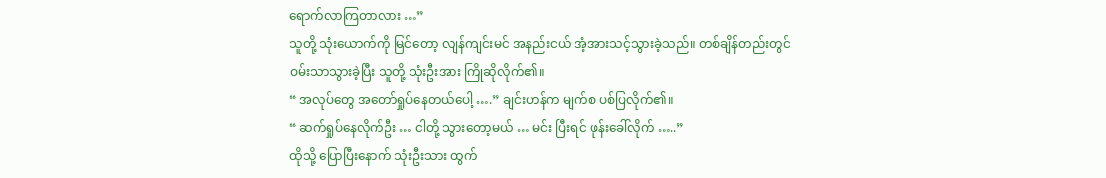ရောက်လာကြတာလား …”
သူတို့ သုံးယောက်ကို မြင်တော့ လျန်ကျင်းမင် အနည်းငယ် အံ့အားသင့်သွားခဲ့သည်။ တစ်ချိန်တည်းတွင် ဝမ်းသာသွားခဲ့ပြီး သူတို့ သုံးဦးအား ကြိုဆိုလိုက်၏။
“ အလုပ်တွေ အတော်ရှုပ်နေတယ်ပေါ့ ….” ချင်းဟန်က မျက်စ ပစ်ပြလိုက်၏။
“ ဆက်ရှုပ်နေလိုက်ဦး … ငါတို့ သွားတော့မယ် … မင်း ပြီးရင် ဖုန်းခေါ်လိုက် …..”
ထိုသို့ ပြောပြီးနောက် သုံးဦးသား ထွက်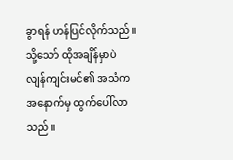ခွာရန် ဟန်ပြင်လိုက်သည်။ သို့သော် ထိုအချိန်မှာပဲ လျန်ကျင်းမင်၏ အသံက အနောက်မှ ထွက်ပေါ်လာသည်။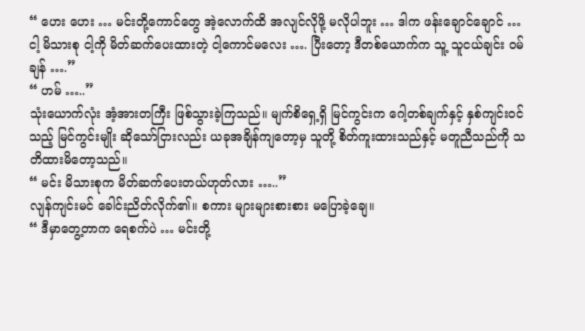“ ဟေး ဟေး … မင်းတို့ကောင်တွေ အဲ့လောက်ထိ အလျင်လိုဖို့ မလိုပါဘူး … ဒါက ဖန်းချောင်ချောင် … ငါ့ မိသားစု ငါ့ကို မိတ်ဆက်ပေးထားတဲ့ ငါ့ကောင်မလေး …. ပြီးတော့ ဒီတစ်ယောက်က သူ့ သူငယ်ချင်း ဝမ်ချန် ….”
“ ဟမ် …..”
သုံးယောက်လုံး အံ့အားတကြီး ဖြစ်သွားခဲ့ကြသည်။ မျက်စိရှေ့ရှိ မြင်ကွင်းက ဂေါ့တစ်ချက်နှင့် နှစ်ကျင်းဝင်သည့် မြင်ကွင်းမျိုး ဆိုသော်ငြားလည်း ယခုအချိန်ကျတော့မှ သူတို့ စိတ်ကူးထားသည်နှင့် မတူညီသည်ကို သတိထားမိတော့သည်။
“ မင်း မိသားစုက မိတ်ဆက်ပေးတယ်ဟုတ်လား …..”
လျန်ကျင်းမင် ခေါင်းညိတ်လိုက်၏။ စကား များများစားစား မပြောခဲ့ချေ။
“ ဒီမှာတွေ့တာက ရေစက်ပဲ … မင်းတို့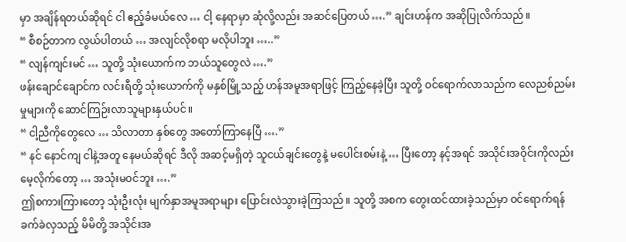မှာ အချိန်ရတယ်ဆိုရင် ငါ ဧည့်ခံမယ်လေ … ငါ့ နေရာမှာ ဆုံလို့လည်း အဆင်ပြေတယ် ….” ချင်းဟန်က အဆိုပြုလိက်သည်။
“ စီစဉ်တာက လွယ်ပါတယ် … အလျင်လိုစရာ မလိုပါဘူး …..”
“ လျန်ကျင်းမင် … သူတို့ သုံးယောက်က ဘယ်သူတွေလဲ ….”
ဖန်းချောင်ချောင်က လင်းရီတို့ သုံးယောက်ကို မနှစ်မြို့သည့် ဟန်အမူအရာဖြင့် ကြည့်နေခဲ့ပြီး သူတို့ ဝင်ရောက်လာသည်က လေညစ်ညမ်းမှုများကို ဆောင်ကြဉ်းလာသူများနှယ်ပင်။
“ ငါ့ညီကိုတွေလေ … သိလာတာ နှစ်တွေ အတော်ကြာနေပြီ ….”
“ နင် နောင်ကျ ငါနဲ့အတူ နေမယ်ဆိုရင် ဒီလို အဆင့်မရှိတဲ့ သူငယ်ချင်းတွေနဲ့ မပေါင်းစမ်းနဲ့ … ပြီးတော့ နင့်အရင် အသိုင်းအဝိုင်းကိုလည်း မေ့လိုက်တော့ … အသုံးမဝင်ဘူး ….”
ဤစကားကြားတော့ သုံးဦးလုံး မျက်နှာအမူအရာများ ပြောင်းလဲသွားခဲ့ကြသည်။ သူတို့ အစက တွေးထင်ထားခဲ့သည်မှာ ဝင်ရောက်ရန် ခက်ခဲလှသည့် မိမိတို့ အသိုင်းအ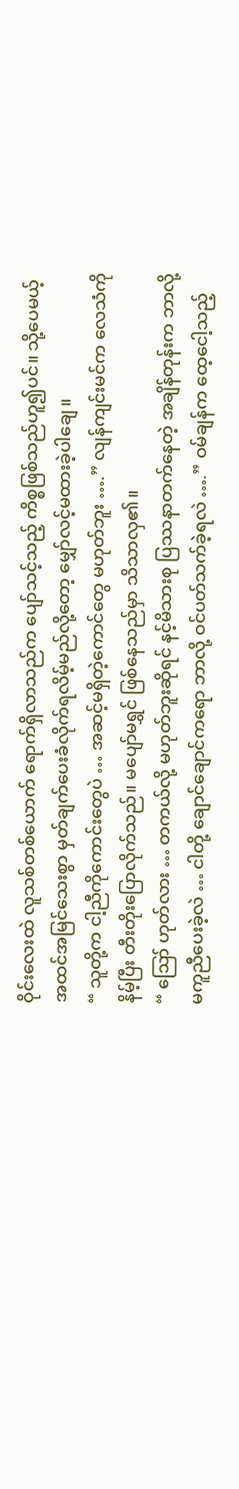ဝိုင်းလေးထဲ လူသစ်တစ်ယောက် ရောက်ရှိလာသည်က ပျော်သင့်သည့် ကိစ္စဖြစ်သည်ဟူ၍ပင်။ သို့ပေမယ့် အထင်အမြင်သေးစွာ မှတ်ချက်ပေးခံလိုက်ရလိမ့်မည်လို့တော့ မျှော်လင့်မထားခဲ့ပါချေ။
“ သူတို့က ငါ့ညီကိုကောင်းတွေပဲ … အဆင့်မရှိတဲ့ကောင်တွေ မဟုတ်ဘူး ….” လျန်ကျင်းမင်က လေသံကို နိမ့်ပြီး တီးတိုးပြောလိုက်သည်။ မပျော်မရွှင် ဖြစ်နေသည်မှာ သိသာလှ၏။
“ ဪ ဟုတ်လား … တကယ်လို့ မဟုတ်ဘူးဆိုရင် နင့်မိသားစု ပြဿနာတက်နေတဲ့ အချိန်တုန်းက ဘာလို့ မကူညီပေးခဲ့လဲ … ငါတို့ ချောင်ချောင်ကရော ဘာလို့ ဝင်ပတ်သက်ခဲ့ရလဲ ….” ဝမ်ချန်က ထေ့ငေါ့သည့်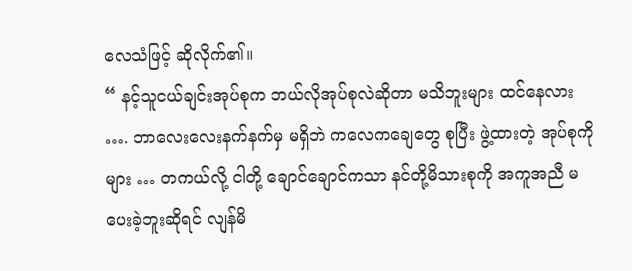လေသံဖြင့် ဆိုလိုက်၏။
“ နင့်သူငယ်ချင်းအုပ်စုက ဘယ်လိုအုပ်စုလဲဆိုတာ မသိဘူးများ ထင်နေလား …. ဘာလေးလေးနက်နက်မှ မရှိဘဲ ကလေကချေတွေ စုပြီး ဖွဲ့ထားတဲ့ အုပ်စုကိုများ … တကယ်လို့ ငါတို့ ချောင်ချောင်ကသာ နင်တို့မိသားစုကို အကူအညီ မပေးခဲ့ဘူးဆိုရင် လျန်မိ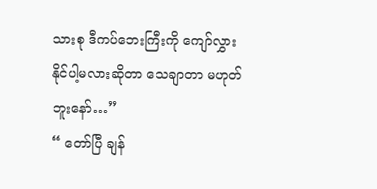သားစု ဒီကပ်ဘေးကြီးကို ကျော်လွှားနိုင်ပါ့မလားဆိုတာ သေချာတာ မဟုတ်ဘူးနော်…”
“ တော်ပြီ ချန်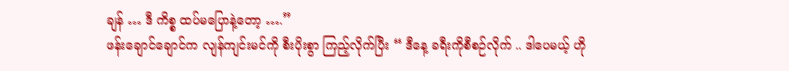ချန် … ဒီ ကိစ္စ ထပ်မပြောနဲ့တော့ ….”
ဖန်းချောင်ချောင်က လျန်ကျင်းမင်ကို စီးပိုးစွာ ကြည့်လိုက်ပြီး “ ဒီနေ့ ခရီးကိုစီစဉ်လိုက် .. ဒါပေမယ့် ဟို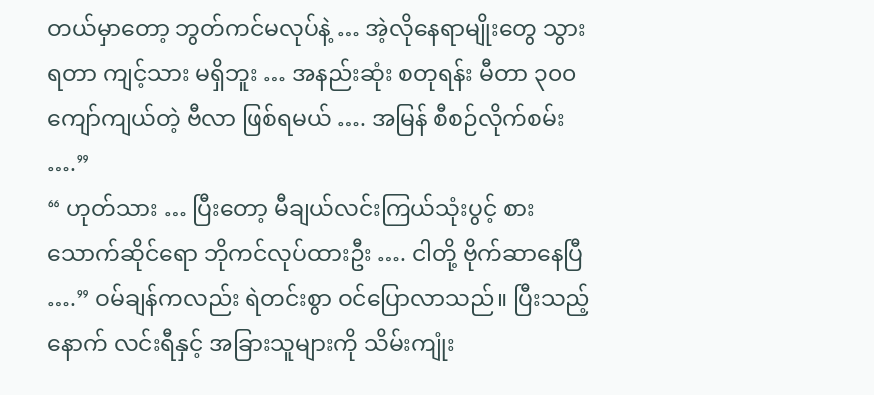တယ်မှာတော့ ဘွတ်ကင်မလုပ်နဲ့ … အဲ့လိုနေရာမျိုးတွေ သွားရတာ ကျင့်သား မရှိဘူး … အနည်းဆုံး စတုရန်း မီတာ ၃၀၀ ကျော်ကျယ်တဲ့ ဗီလာ ဖြစ်ရမယ် …. အမြန် စီစဉ်လိုက်စမ်း ….”
“ ဟုတ်သား … ပြီးတော့ မီချယ်လင်းကြယ်သုံးပွင့် စားသောက်ဆိုင်ရော ဘိုကင်လုပ်ထားဦး …. ငါတို့ ဗိုက်ဆာနေပြီ ….” ဝမ်ချန်ကလည်း ရဲတင်းစွာ ဝင်ပြောလာသည်။ ပြီးသည့်နောက် လင်းရီနှင့် အခြားသူများကို သိမ်းကျုံး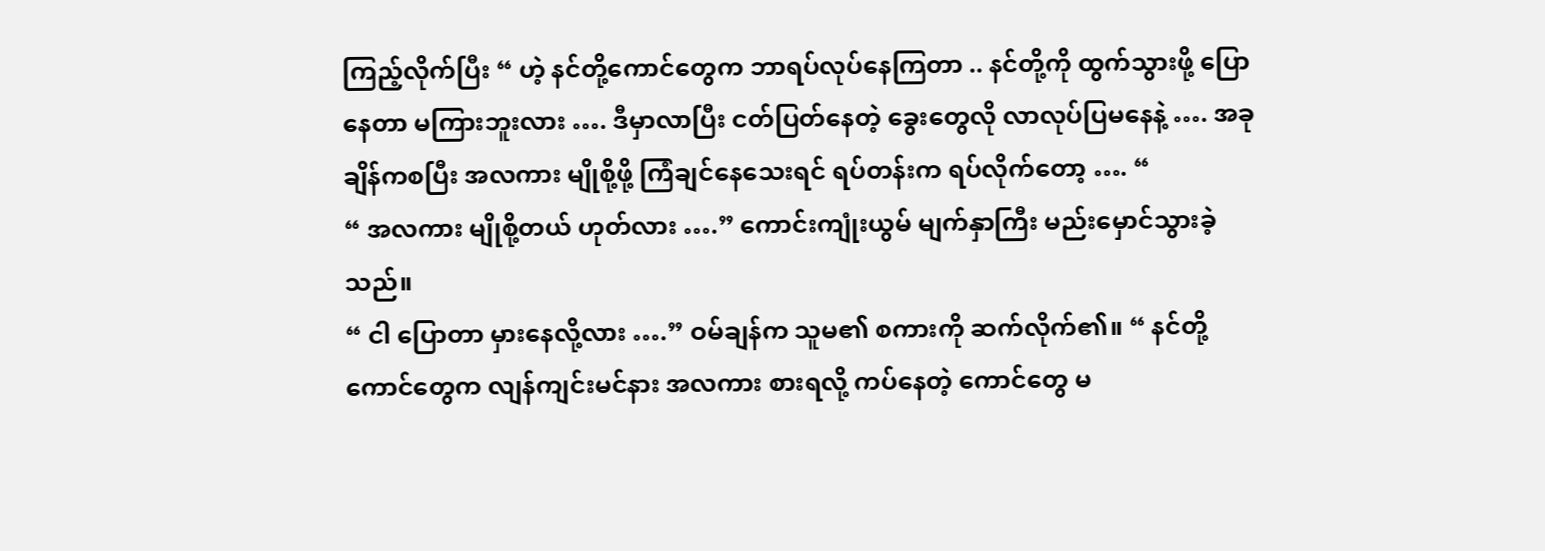ကြည့်လိုက်ပြီး “ ဟဲ့ နင်တို့ကောင်တွေက ဘာရပ်လုပ်နေကြတာ .. နင်တို့ကို ထွက်သွားဖို့ ပြောနေတာ မကြားဘူးလား …. ဒီမှာလာပြီး ငတ်ပြတ်နေတဲ့ ခွေးတွေလို လာလုပ်ပြမနေနဲ့ …. အခုချိန်ကစပြီး အလကား မျိုစို့ဖို့ ကြံချင်နေသေးရင် ရပ်တန်းက ရပ်လိုက်တော့ …. “
“ အလကား မျိုစို့တယ် ဟုတ်လား ….” ကောင်းကျုံးယွမ် မျက်နှာကြီး မည်းမှောင်သွားခဲ့သည်။
“ ငါ ပြောတာ မှားနေလို့လား ….” ဝမ်ချန်က သူမ၏ စကားကို ဆက်လိုက်၏။ “ နင်တို့ကောင်တွေက လျန်ကျင်းမင်နား အလကား စားရလို့ ကပ်နေတဲ့ ကောင်တွေ မ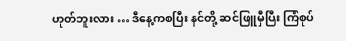ဟုတ်ဘူးလား … ဒီနေ့ကစပြီး နင်တို့ ဆင်ဖြူမှီပြီး ကြံစုပ်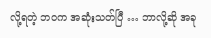လို့ရတဲ့ ဘဝက အဆုံးသတ်ပြီ … ဘာလို့ဆို အခု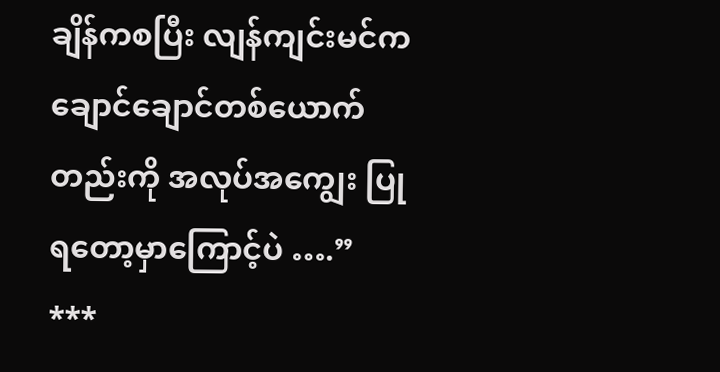ချိန်ကစပြီး လျန်ကျင်းမင်က ချောင်ချောင်တစ်ယောက်တည်းကို အလုပ်အကျွေး ပြုရတော့မှာကြောင့်ပဲ ….”
***